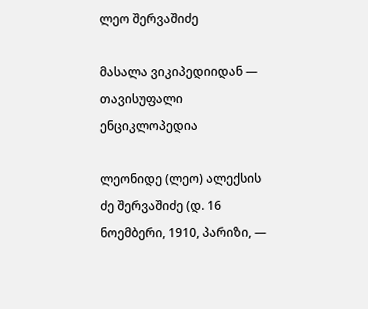ლეო შერვაშიძე

მასალა ვიკიპედიიდან — თავისუფალი ენციკლოპედია

ლეონიდე (ლეო) ალექსის ძე შერვაშიძე (დ. 16 ნოემბერი, 1910, პარიზი, —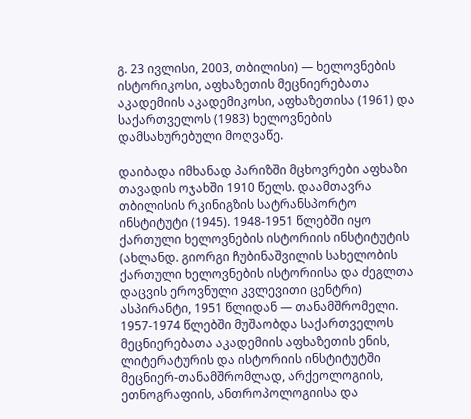გ. 23 ივლისი, 2003, თბილისი) — ხელოვნების ისტორიკოსი, აფხაზეთის მეცნიერებათა აკადემიის აკადემიკოსი, აფხაზეთისა (1961) და საქართველოს (1983) ხელოვნების დამსახურებული მოღვაწე.

დაიბადა იმხანად პარიზში მცხოვრები აფხაზი თავადის ოჯახში 1910 წელს. დაამთავრა თბილისის რკინიგზის სატრანსპორტო ინსტიტუტი (1945). 1948-1951 წლებში იყო ქართული ხელოვნების ისტორიის ინსტიტუტის (ახლანდ. გიორგი ჩუბინაშვილის სახელობის ქართული ხელოვნების ისტორიისა და ძეგლთა დაცვის ეროვნული კვლევითი ცენტრი) ასპირანტი, 1951 წლიდან — თანამშრომელი. 1957-1974 წლებში მუშაობდა საქართველოს მეცნიერებათა აკადემიის აფხაზეთის ენის, ლიტერატურის და ისტორიის ინსტიტუტში მეცნიერ-თანამშრომლად, არქეოლოგიის, ეთნოგრაფიის, ანთროპოლოგიისა და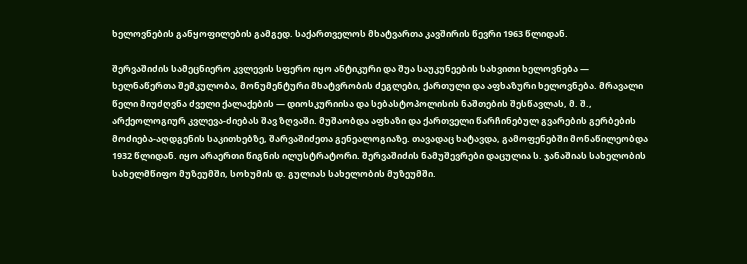ხელოვნების განყოფილების გამგედ. საქართველოს მხატვართა კავშირის წევრი 1963 წლიდან.

შერვაშიძის სამეცნიერო კვლევის სფერო იყო ანტიკური და შუა საუკუნეების სახვითი ხელოვნება — ხელნაწერთა შემკულობა, მონუმენტური მხატვრობის ძეგლები, ქართული და აფხაზური ხელოვნება. მრავალი წელი მიუძღვნა ძველი ქალაქების — დიოსკურიისა და სებასტოპოლისის ნაშთების შესწავლას, მ. შ., არქეოლოგიურ კვლევა-ძიებას შავ ზღვაში. მუშაობდა აფხაზი და ქართველი წარჩინებულ გვარების გერბების მოძიება-აღდგენის საკითხებზე, შარვაშიძეთა გენეალოგიაზე. თავადაც ხატავდა, გამოფენებში მონაწილეობდა 1932 წლიდან. იყო არაერთი წიგნის ილუსტრატორი. შერვაშიძის ნამუშევრები დაცულია ს. ჯანაშიას სახელობის სახელმწიფო მუზეუმში, სოხუმის დ. გულიას სახელობის მუზეუმში.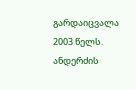გარდაიცვალა 2003 წელს. ანდერძის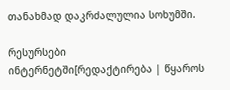თანახმად დაკრძალულია სოხუმში.

რესურსები ინტერნეტში[რედაქტირება | წყაროს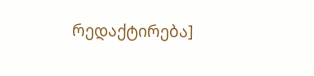რედაქტირება]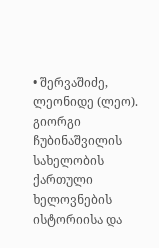• შერვაშიძე, ლეონიდე (ლეო). გიორგი ჩუბინაშვილის სახელობის ქართული ხელოვნების ისტორიისა და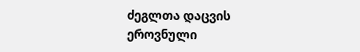ძეგლთა დაცვის ეროვნული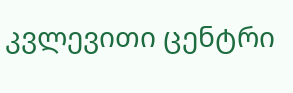კვლევითი ცენტრი